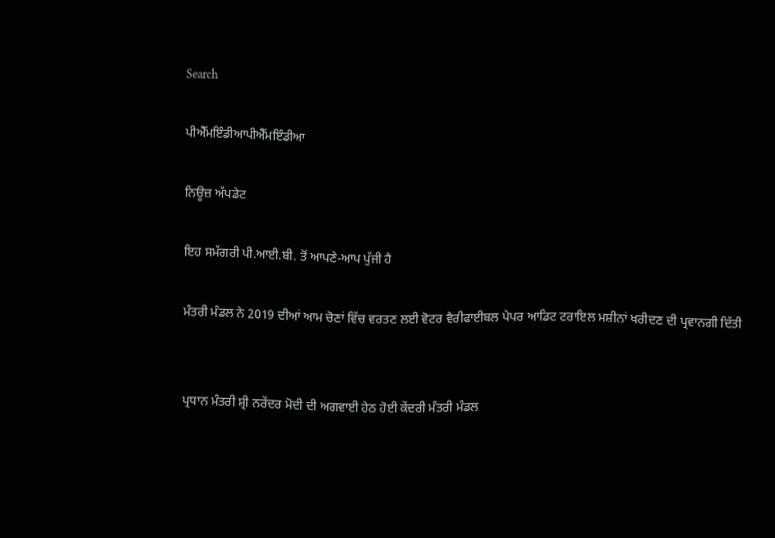Search

ਪੀਐੱਮਇੰਡੀਆਪੀਐੱਮਇੰਡੀਆ

ਨਿਊਜ਼ ਅੱਪਡੇਟ

ਇਹ ਸਮੱਗਰੀ ਪੀ.ਆਈ.ਬੀ. ਤੋਂ ਆਪਣੇ-ਆਪ ਪੁੱਜੀ ਹੈ

ਮੰਤਰੀ ਮੰਡਲ ਨੇ 2019 ਦੀਆਂ ਆਮ ਚੋਣਾਂ ਵਿੱਚ ਵਰਤਣ ਲਈ ਵੋਟਰ ਵੈਰੀਫਾਈਬਲ ਪੇਪਰ ਆਡਿਟ ਟਰਾਇਲ ਮਸ਼ੀਨਾਂ ਖਰੀਦਣ ਦੀ ਪ੍ਰਵਾਨਗੀ ਦਿੱਤੀ


ਪ੍ਰਧਾਨ ਮੰਤਰੀ ਸ਼੍ਰੀ ਨਰੇਂਦਰ ਮੋਦੀ ਦੀ ਅਗਵਾਈ ਹੇਠ ਹੋਈ ਕੇਂਦਰੀ ਮੰਤਰੀ ਮੰਡਲ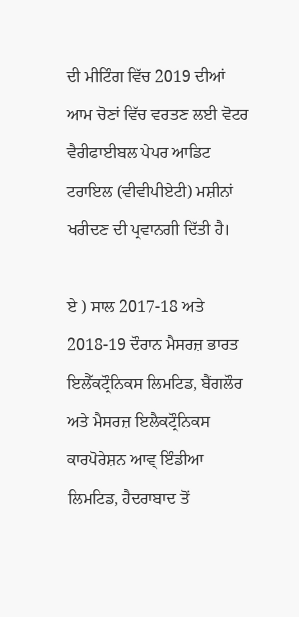ਦੀ ਮੀਟਿੰਗ ਵਿੱਚ 2019 ਦੀਆਂ ਆਮ ਚੋਣਾਂ ਵਿੱਚ ਵਰਤਣ ਲਈ ਵੋਟਰ ਵੈਰੀਫਾਈਬਲ ਪੇਪਰ ਆਡਿਟ ਟਰਾਇਲ (ਵੀਵੀਪੀਏਟੀ) ਮਸ਼ੀਨਾਂ ਖਰੀਦਣ ਦੀ ਪ੍ਰਵਾਨਗੀ ਦਿੱਤੀ ਹੈ।

ਏ ) ਸਾਲ 2017-18 ਅਤੇ 2018-19 ਦੌਰਾਨ ਮੈਸਰਜ਼ ਭਾਰਤ ਇਲੈੱਕਟ੍ਰੌਨਿਕਸ ਲਿਮਟਿਡ, ਬੈਂਗਲੌਰ ਅਤੇ ਮੈਸਰਜ਼ ਇਲੈਕਟ੍ਰੌਨਿਕਸ ਕਾਰਪੋਰੇਸ਼ਨ ਆਵ੍ ਇੰਡੀਆ ਲਿਮਟਿਡ, ਹੈਦਰਾਬਾਦ ਤੋਂ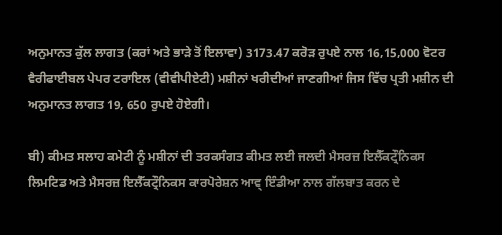ਅਨੁਮਾਨਤ ਕੁੱਲ ਲਾਗਤ (ਕਰਾਂ ਅਤੇ ਭਾੜੇ ਤੋਂ ਇਲਾਵਾ) 3173.47 ਕਰੋੜ ਰੁਪਏ ਨਾਲ 16,15,000 ਵੋਟਰ ਵੈਰੀਫਾਈਬਲ ਪੇਪਰ ਟਰਾਇਲ (ਵੀਵੀਪੀਏਟੀ) ਮਸ਼ੀਨਾਂ ਖਰੀਦੀਆਂ ਜਾਣਗੀਆਂ ਜਿਸ ਵਿੱਚ ਪ੍ਰਤੀ ਮਸ਼ੀਨ ਦੀ ਅਨੁਮਾਨਤ ਲਾਗਤ 19, 650 ਰੁਪਏ ਹੋਏਗੀ।

ਬੀ) ਕੀਮਤ ਸਲਾਹ ਕਮੇਟੀ ਨੂੰ ਮਸ਼ੀਨਾਂ ਦੀ ਤਰਕਸੰਗਤ ਕੀਮਤ ਲਈ ਜਲਦੀ ਮੈਸਰਜ਼ ਇਲੈੱਕਟ੍ਰੌਨਿਕਸ ਲਿਮਟਿਡ ਅਤੇ ਮੈਸਰਜ਼ ਇਲੈੱਕਟ੍ਰੌਨਿਕਸ ਕਾਰਪੋਰੇਸ਼ਨ ਆਵ੍ ਇੰਡੀਆ ਨਾਲ ਗੱਲਬਾਤ ਕਰਨ ਦੇ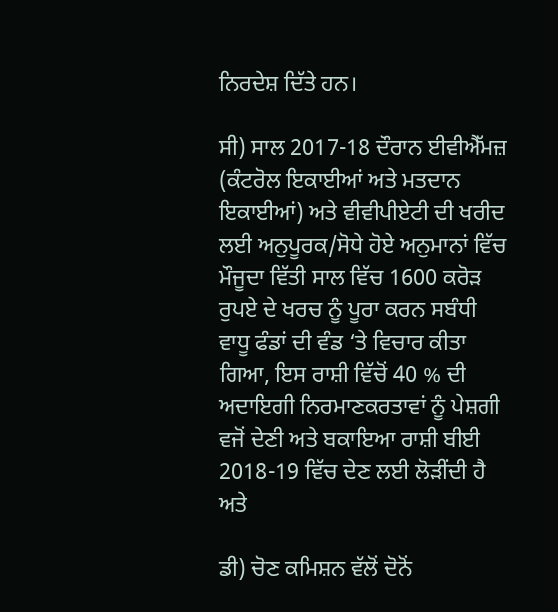ਨਿਰਦੇਸ਼ ਦਿੱਤੇ ਹਨ।

ਸੀ) ਸਾਲ 2017-18 ਦੌਰਾਨ ਈਵੀਐੱਮਜ਼ (ਕੰਟਰੋਲ ਇਕਾਈਆਂ ਅਤੇ ਮਤਦਾਨ ਇਕਾਈਆਂ) ਅਤੇ ਵੀਵੀਪੀਏਟੀ ਦੀ ਖਰੀਦ ਲਈ ਅਨੁਪੂਰਕ/ਸੋਧੇ ਹੋਏ ਅਨੁਮਾਨਾਂ ਵਿੱਚ ਮੌਜੂਦਾ ਵਿੱਤੀ ਸਾਲ ਵਿੱਚ 1600 ਕਰੋੜ ਰੁਪਏ ਦੇ ਖਰਚ ਨੂੰ ਪੂਰਾ ਕਰਨ ਸਬੰਧੀ ਵਾਧੂ ਫੰਡਾਂ ਦੀ ਵੰਡ ‘ਤੇ ਵਿਚਾਰ ਕੀਤਾ ਗਿਆ, ਇਸ ਰਾਸ਼ੀ ਵਿੱਚੋਂ 40 % ਦੀ ਅਦਾਇਗੀ ਨਿਰਮਾਣਕਰਤਾਵਾਂ ਨੂੰ ਪੇਸ਼ਗੀ ਵਜੋਂ ਦੇਣੀ ਅਤੇ ਬਕਾਇਆ ਰਾਸ਼ੀ ਬੀਈ 2018-19 ਵਿੱਚ ਦੇਣ ਲਈ ਲੋੜੀਂਦੀ ਹੈ ਅਤੇ

ਡੀ) ਚੋਣ ਕਮਿਸ਼ਨ ਵੱਲੋਂ ਦੋਨੋਂ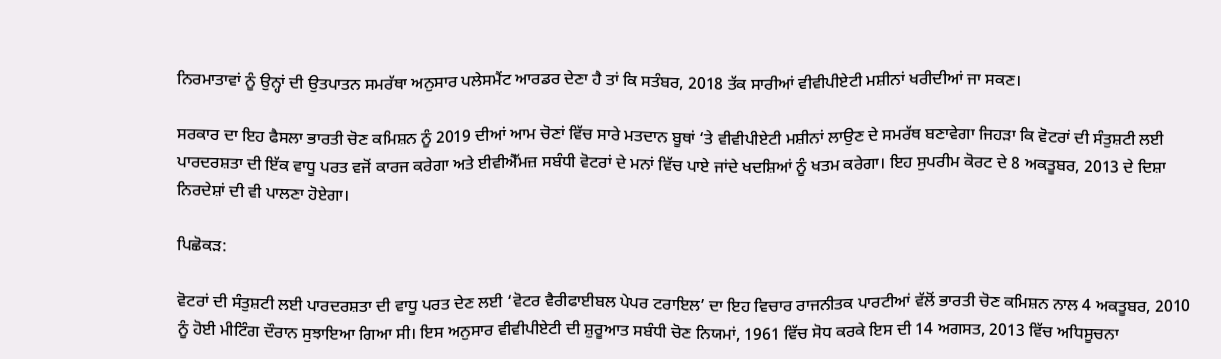ਨਿਰਮਾਤਾਵਾਂ ਨੂੰ ਉਨ੍ਹਾਂ ਦੀ ਉਤਪਾਤਨ ਸਮਰੱਥਾ ਅਨੁਸਾਰ ਪਲੇਸਮੈਂਟ ਆਰਡਰ ਦੇਣਾ ਹੈ ਤਾਂ ਕਿ ਸਤੰਬਰ, 2018 ਤੱਕ ਸਾਰੀਆਂ ਵੀਵੀਪੀਏਟੀ ਮਸ਼ੀਨਾਂ ਖਰੀਦੀਆਂ ਜਾ ਸਕਣ।

ਸਰਕਾਰ ਦਾ ਇਹ ਫੈਸਲਾ ਭਾਰਤੀ ਚੋਣ ਕਮਿਸ਼ਨ ਨੂੰ 2019 ਦੀਆਂ ਆਮ ਚੋਣਾਂ ਵਿੱਚ ਸਾਰੇ ਮਤਦਾਨ ਬੂਥਾਂ ‘ਤੇ ਵੀਵੀਪੀਏਟੀ ਮਸ਼ੀਨਾਂ ਲਾਉਣ ਦੇ ਸਮਰੱਥ ਬਣਾਵੇਗਾ ਜਿਹੜਾ ਕਿ ਵੋਟਰਾਂ ਦੀ ਸੰਤੁਸ਼ਟੀ ਲਈ ਪਾਰਦਰਸ਼ਤਾ ਦੀ ਇੱਕ ਵਾਧੂ ਪਰਤ ਵਜੋਂ ਕਾਰਜ ਕਰੇਗਾ ਅਤੇ ਈਵੀਐੱਮਜ਼ ਸਬੰਧੀ ਵੋਟਰਾਂ ਦੇ ਮਨਾਂ ਵਿੱਚ ਪਾਏ ਜਾਂਦੇ ਖਦਸ਼ਿਆਂ ਨੂੰ ਖਤਮ ਕਰੇਗਾ। ਇਹ ਸੁਪਰੀਮ ਕੋਰਟ ਦੇ 8 ਅਕਤੂਬਰ, 2013 ਦੇ ਦਿਸ਼ਾ ਨਿਰਦੇਸ਼ਾਂ ਦੀ ਵੀ ਪਾਲਣਾ ਹੋਏਗਾ।

ਪਿਛੋਕੜ:

ਵੋਟਰਾਂ ਦੀ ਸੰਤੁਸ਼ਟੀ ਲਈ ਪਾਰਦਰਸ਼ਤਾ ਦੀ ਵਾਧੂ ਪਰਤ ਦੇਣ ਲਈ ‘ਵੋਟਰ ਵੈਰੀਫਾਈਬਲ ਪੇਪਰ ਟਰਾਇਲ’ ਦਾ ਇਹ ਵਿਚਾਰ ਰਾਜਨੀਤਕ ਪਾਰਟੀਆਂ ਵੱਲੋਂ ਭਾਰਤੀ ਚੋਣ ਕਮਿਸ਼ਨ ਨਾਲ 4 ਅਕਤੂਬਰ, 2010 ਨੂੰ ਹੋਈ ਮੀਟਿੰਗ ਦੌਰਾਨ ਸੁਝਾਇਆ ਗਿਆ ਸੀ। ਇਸ ਅਨੁਸਾਰ ਵੀਵੀਪੀਏਟੀ ਦੀ ਸ਼ੁਰੂਆਤ ਸਬੰਧੀ ਚੋਣ ਨਿਯਮਾਂ, 1961 ਵਿੱਚ ਸੋਧ ਕਰਕੇ ਇਸ ਦੀ 14 ਅਗਸਤ, 2013 ਵਿੱਚ ਅਧਿਸੂਚਨਾ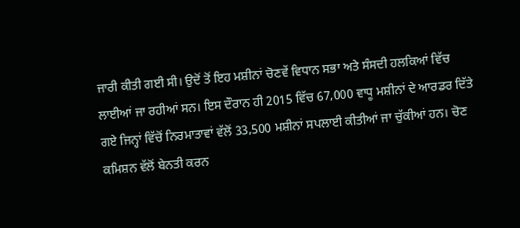ਜਾਰੀ ਕੀਤੀ ਗਈ ਸੀ। ਉਦੋਂ ਤੋਂ ਇਹ ਮਸ਼ੀਨਾਂ ਚੋਣਵੇਂ ਵਿਧਾਨ ਸਭਾ ਅਤੇ ਸੰਸਦੀ ਹਲਕਿਆਂ ਵਿੱਚ ਲਾਈਆਂ ਜਾ ਰਹੀਆਂ ਸਨ। ਇਸ ਦੌਰਾਨ ਹੀ 2015 ਵਿੱਚ 67,000 ਵਾਧੂ ਮਸ਼ੀਨਾਂ ਦੇ ਆਰਡਰ ਦਿੱਤੇ ਗਏ ਜਿਨ੍ਹਾਂ ਵਿੱਚੋਂ ਨਿਰਮਾਤਾਵਾਂ ਵੱਲੋਂ 33,500 ਮਸ਼ੀਨਾਂ ਸਪਲਾਈ ਕੀਤੀਆਂ ਜਾ ਚੁੱਕੀਆਂ ਹਨ। ਚੋਣ ਕਮਿਸ਼ਨ ਵੱਲੋਂ ਬੇਨਤੀ ਕਰਨ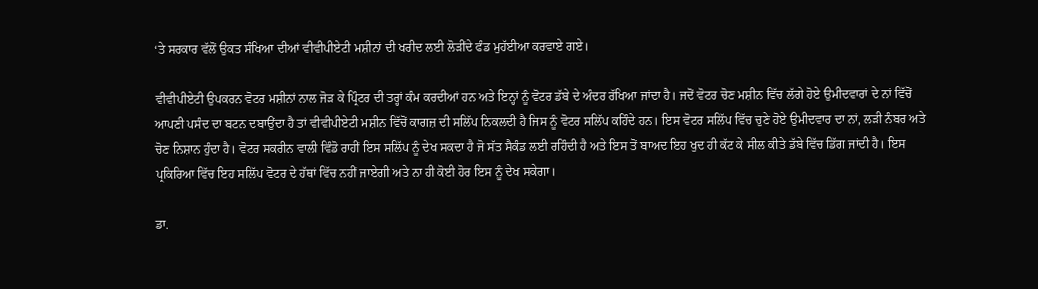‘ਤੇ ਸਰਕਾਰ ਵੱਲੋਂ ਉਕਤ ਸੰਖਿਆ ਦੀਆਂ ਵੀਵੀਪੀਏਟੀ ਮਸ਼ੀਨਾਂ ਦੀ ਖਰੀਦ ਲਈ ਲੋੜੀਂਦੇ ਫੰਡ ਮੁਹੱਈਆ ਕਰਵਾਏ ਗਏ।

ਵੀਵੀਪੀਏਟੀ ਉਪਕਰਨ ਵੋਟਰ ਮਸ਼ੀਨਾਂ ਨਾਲ ਜੋੜ ਕੇ ਪ੍ਰਿੰਟਰ ਦੀ ਤਰ੍ਹਾਂ ਕੰਮ ਕਰਦੀਆਂ ਹਨ ਅਤੇ ਇਨ੍ਹਾਂ ਨੂੰ ਵੋਟਰ ਡੱਬੇ ਦੇ ਅੰਦਰ ਰੱਖਿਆ ਜਾਂਦਾ ਹੈ। ਜਦੋਂ ਵੋਟਰ ਚੋਣ ਮਸ਼ੀਨ ਵਿੱਚ ਲੱਗੇ ਹੋਏ ਉਮੀਦਵਾਰਾਂ ਦੇ ਨਾਂ ਵਿੱਚੋਂ ਆਪਣੀ ਪਸੰਦ ਦਾ ਬਟਨ ਦਬਾਉਂਦਾ ਹੈ ਤਾਂ ਵੀਵੀਪੀਏਟੀ ਮਸ਼ੀਨ ਵਿੱਚੋਂ ਕਾਗਜ਼ ਦੀ ਸਲਿੱਪ ਨਿਕਲਦੀ ਹੈ ਜਿਸ ਨੂੰ ਵੋਟਰ ਸਲਿੱਪ ਕਹਿੰਦੇ ਹਨ। ਇਸ ਵੋਟਰ ਸਲਿੱਪ ਵਿੱਚ ਚੁਣੇ ਹੋਏ ਉਮੀਦਵਾਰ ਦਾ ਨਾਂ, ਲੜੀ ਨੰਬਰ ਅਤੇ ਚੋਣ ਨਿਸ਼ਾਨ ਹੁੰਦਾ ਹੈ। ਵੋਟਰ ਸਕਰੀਨ ਵਾਲੀ ਵਿੰਡੋ ਰਾਹੀਂ ਇਸ ਸਲਿੱਪ ਨੂੰ ਦੇਖ ਸਕਦਾ ਹੈ ਜੋ ਸੱਤ ਸੈਕੰਡ ਲਈ ਰਹਿੰਦੀ ਹੈ ਅਤੇ ਇਸ ਤੋਂ ਬਾਅਦ ਇਹ ਖੁਦ ਹੀ ਕੱਟ ਕੇ ਸੀਲ ਕੀਤੇ ਡੱਬੇ ਵਿੱਚ ਡਿੱਗ ਜਾਂਦੀ ਹੈ। ਇਸ ਪ੍ਰਕਿਰਿਆ ਵਿੱਚ ਇਹ ਸਲਿੱਪ ਵੋਟਰ ਦੇ ਹੱਥਾਂ ਵਿੱਚ ਨਹੀਂ ਜਾਏਗੀ ਅਤੇ ਨਾ ਹੀ ਕੋਈ ਹੋਰ ਇਸ ਨੂੰ ਦੇਖ ਸਕੇਗਾ।

ਡਾ.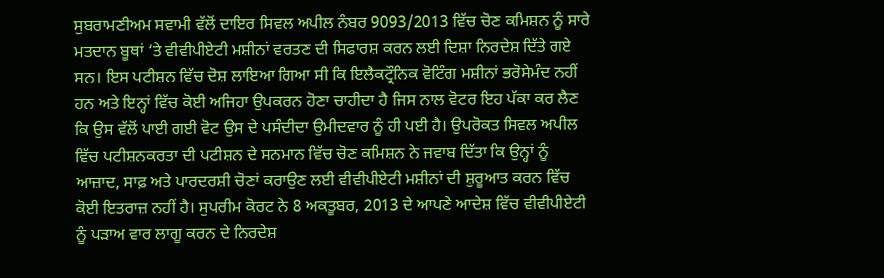ਸੁਬਰਾਮਣੀਅਮ ਸਵਾਮੀ ਵੱਲੋਂ ਦਾਇਰ ਸਿਵਲ ਅਪੀਲ ਨੰਬਰ 9093/2013 ਵਿੱਚ ਚੋਣ ਕਮਿਸ਼ਨ ਨੂੰ ਸਾਰੇ ਮਤਦਾਨ ਬੂਥਾਂ ‘ਤੇ ਵੀਵੀਪੀਏਟੀ ਮਸ਼ੀਨਾਂ ਵਰਤਣ ਦੀ ਸਿਫਾਰਸ਼ ਕਰਨ ਲਈ ਦਿਸ਼ਾ ਨਿਰਦੇਸ਼ ਦਿੱਤੇ ਗਏ ਸਨ। ਇਸ ਪਟੀਸ਼ਨ ਵਿੱਚ ਦੋਸ਼ ਲਾਇਆ ਗਿਆ ਸੀ ਕਿ ਇਲੈਕਟ੍ਰੌਨਿਕ ਵੋਟਿੰਗ ਮਸ਼ੀਨਾਂ ਭਰੋਸੇਮੰਦ ਨਹੀਂ ਹਨ ਅਤੇ ਇਨ੍ਹਾਂ ਵਿੱਚ ਕੋਈ ਅਜਿਹਾ ਉਪਕਰਨ ਹੋਣਾ ਚਾਹੀਦਾ ਹੈ ਜਿਸ ਨਾਲ ਵੋਟਰ ਇਹ ਪੱਕਾ ਕਰ ਲੈਣ ਕਿ ਉਸ ਵੱਲੋਂ ਪਾਈ ਗਈ ਵੋਟ ਉਸ ਦੇ ਪਸੰਦੀਦਾ ਉਮੀਦਵਾਰ ਨੂੰ ਹੀ ਪਈ ਹੈ। ਉਪਰੋਕਤ ਸਿਵਲ ਅਪੀਲ ਵਿੱਚ ਪਟੀਸ਼ਨਕਰਤਾ ਦੀ ਪਟੀਸ਼ਨ ਦੇ ਸਨਮਾਨ ਵਿੱਚ ਚੋਣ ਕਮਿਸ਼ਨ ਨੇ ਜਵਾਬ ਦਿੱਤਾ ਕਿ ਉਨ੍ਹਾਂ ਨੂੰ ਆਜ਼ਾਦ, ਸਾਫ਼ ਅਤੇ ਪਾਰਦਰਸ਼ੀ ਚੋਣਾਂ ਕਰਾਉਣ ਲਈ ਵੀਵੀਪੀਏਟੀ ਮਸ਼ੀਨਾਂ ਦੀ ਸ਼ੁਰੂਆਤ ਕਰਨ ਵਿੱਚ ਕੋਈ ਇਤਰਾਜ਼ ਨਹੀਂ ਹੈ। ਸੁਪਰੀਮ ਕੋਰਟ ਨੇ 8 ਅਕਤੂਬਰ, 2013 ਦੇ ਆਪਣੇ ਆਦੇਸ਼ ਵਿੱਚ ਵੀਵੀਪੀਏਟੀ ਨੂੰ ਪੜਾਅ ਵਾਰ ਲਾਗੂ ਕਰਨ ਦੇ ਨਿਰਦੇਸ਼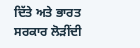ਦਿੱਤੇ ਅਤੇ ਭਾਰਤ ਸਰਕਾਰ ਲੋੜੀਂਦੀ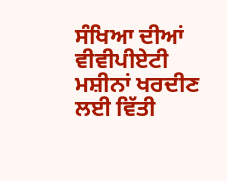ਸੰਖਿਆ ਦੀਆਂ ਵੀਵੀਪੀਏਟੀ ਮਸ਼ੀਨਾਂ ਖਰਦੀਣ ਲਈ ਵਿੱਤੀ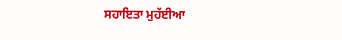ਸਹਾਇਤਾ ਮੁਹੱਈਆ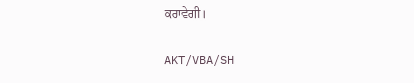ਕਰਾਵੇਗੀ।

AKT/VBA/SH